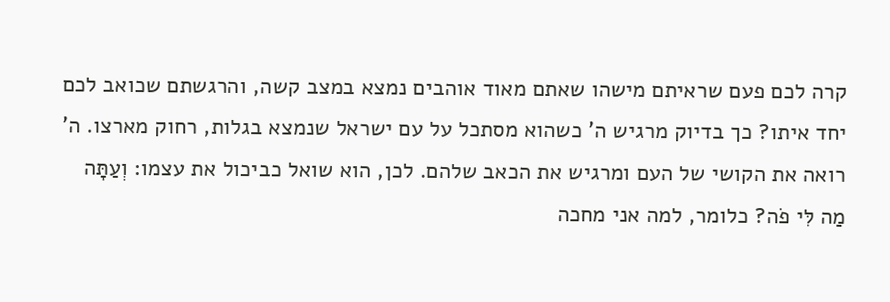קרה לכם פעם שראיתם מישהו שאתם מאוד אוהבים נמצא במצב קשה, והרגשתם שכואב לכם יחד איתו? כך בדיוק מרגיש ה' כשהוא מסתכל על עם ישראל שנמצא בגלות, רחוק מארצו. ה' רואה את הקושי של העם ומרגיש את הכאב שלהם. לכן, הוא שואל כביכול את עצמו: וְעַתָּה מַה לִּי פֹה? כלומר, למה אני מחכה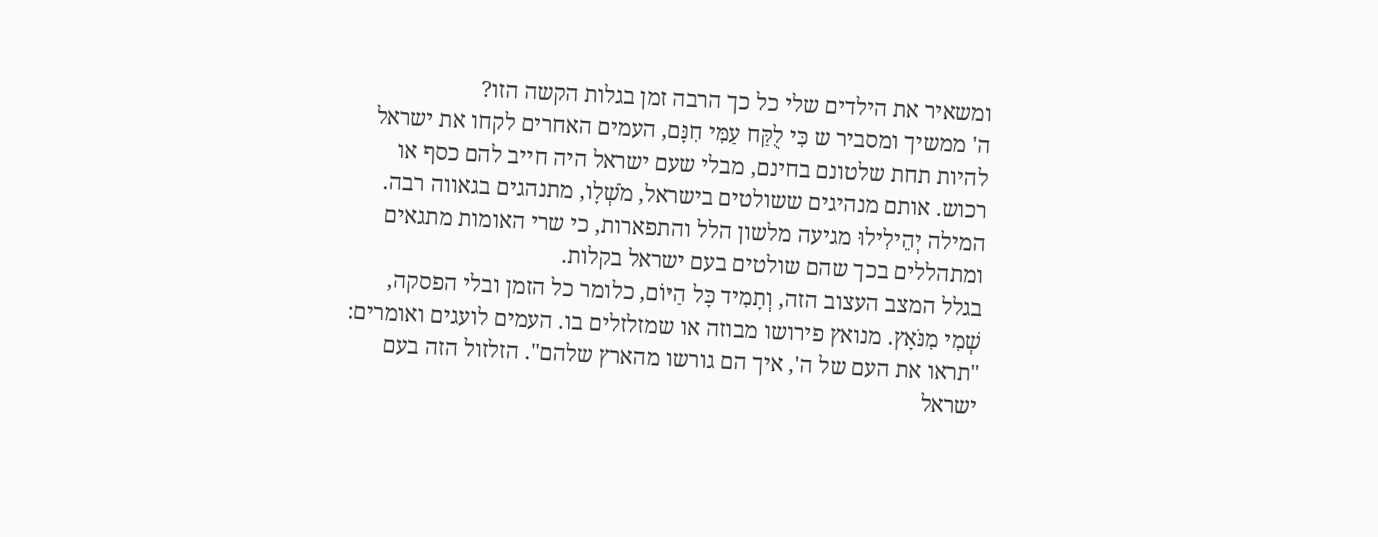ומשאיר את הילדים שלי כל כך הרבה זמן בגלות הקשה הזו?
ה' ממשיך ומסביר ש כִּי לֻקַּח עַמִּי חִנָּם, העמים האחרים לקחו את ישראל להיות תחת שלטונם בחינם, מבלי שעם ישראל היה חייב להם כסף או רכוש. אותם מנהיגים ששולטים בישראל, מֹשְׁלָו, מתנהגים בגאווה רבה. המילה יְהֵילִילוּ מגיעה מלשון הלל והתפארות, כי שרי האומות מתגאים ומתהללים בכך שהם שולטים בעם ישראל בקלות.
בגלל המצב העצוב הזה, וְתָמִיד כָּל הַיּוֹם, כלומר כל הזמן ובלי הפסקה, שְׁמִי מִנֹּאָץ. מנואץ פירושו מבוזה או שמזלזלים בו. העמים לועגים ואומרים: "תראו את העם של ה', איך הם גורשו מהארץ שלהם". הזלזול הזה בעם ישראל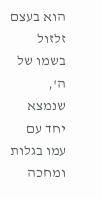הוא בעצם זלזול בשמו של ה', שנמצא יחד עם עמו בגלות ומחכה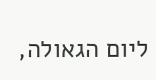ליום הגאולה,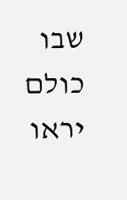שבו כולם יראו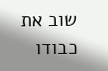שוב את כבודו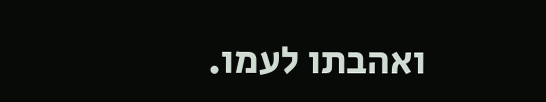ואהבתו לעמו.